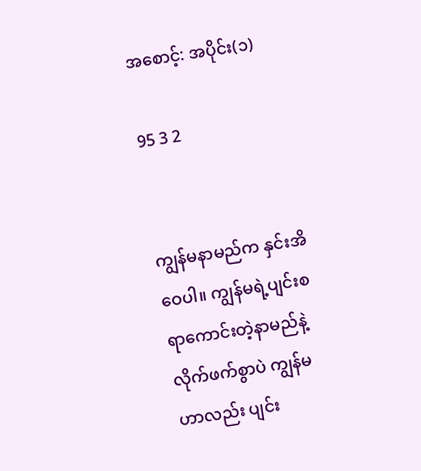အစောင့်: အပိုင်း(၁)

95 3 2


ကျွန်မနာမည်က နှင်းအိဝေပါ။ ကျွန်မရဲ့ပျင်းစရာကောင်းတဲ့နာမည်နဲ့ လိုက်ဖက်စွာပဲ ကျွန်မဟာလည်း ပျင်း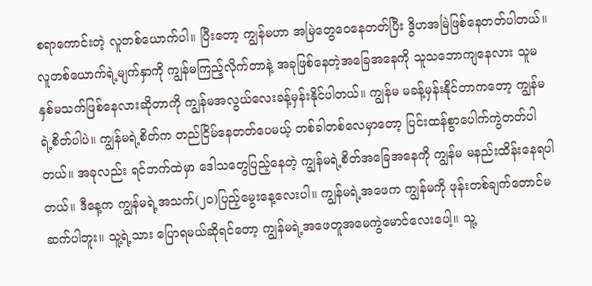စရာကောင်းတဲ့ လူတစ်ယောက်ပါ။ ပြီးတော့ ကျွန်မဟာ အမြဲတွေဝေနေတတ်ပြီး ဒွိဟအမြဲဖြစ်နေတတ်ပါတယ်။ လူတစ်ယောက်ရဲ့မျက်နှာကို ကျွန်မကြည့်လိုက်တာနဲ့ အခုဖြစ်နေတဲ့အခြေအနေကို သူသဘောကျနေလား သူမနှစ်မသက်ဖြစ်နေလားဆိုတာကို ကျွန်မအလွယ်လေးခန့်မှန်းနိုင်ပါတယ်။ ကျွန်မ မခန့်မှန်းနိုင်တာကတော့ ကျွန်မရဲ့စိတ်ပါပဲ။ ကျွန်မရဲ့စိတ်က တည်ငြိမ်နေတတ်ပေမယ့် တစ်ခါတစ်လေမှာတော့ ပြင်းထန်စွာပေါက်ကွဲတတ်ပါတယ်။ အခုလည်း ရင်ဘက်ထဲမှာ ဒေါသတွေပြည့်နေတဲ့ ကျွန်မရဲ့စိတ်အခြေအနေကို ကျွန်မ မနည်းထိန်းနေရပါတယ်။ ဒီနေ့က ကျွန်မရဲ့အသက်(၂၀)ပြည့်မွေးနေ့လေးပါ။ ကျွန်မရဲ့အဖေက ကျွန်မကို ဖုန်းတစ်ချက်တောင်မဆက်ပါဘူး။ သူ့ရဲ့သား ပြောရမယ်ဆိုရင်တော့ ကျွန်မရဲ့အဖေတူအမေကွဲမောင်လေးပေါ့။ သူ့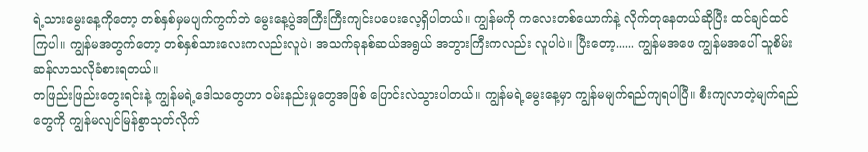ရဲ့သားမွေးနေ့ကိုတော့ တစ်နှစ်မှမပျက်ကွက်ဘဲ မွေးနေ့ပွဲအကြီးကြီးကျင်းပပေးလေ့ရှိပါတယ်။ ကျွန်မကို ကလေးတစ်ယောက်နဲ့ လိုက်တုနေတယ်ဆိုပြီး ထင်ချင်ထင်ကြပါ။ ကျွန်မအတွက်တော့ တစ်နှစ်သားလေးကလည်းလူပဲ၊ အသက်ခုနစ်ဆယ်အရွယ် အဘွားကြီးကလည်း လူပါပဲ။ ပြီးတော့...... ကျွန်မအဖေ ကျွန်မအပေါ် သူစိမ်းဆန်လာသလိုခံစားရတယ်။
တဖြည်းဖြည်းတွေးရင်းနဲ့ ကျွန်မရဲ့ဒေါသတွေဟာ ဝမ်းနည်းမှုတွေအဖြစ် ပြောင်းလဲသွားပါတယ်။ ကျွန်မရဲ့မွေးနေ့မှာ ကျွန်မမျက်ရည်ကျရပါပြီ။ စီးကျလာတဲ့မျက်ရည်တွေကို ကျွန်မလျင်မြန်စွာသုတ်လိုက်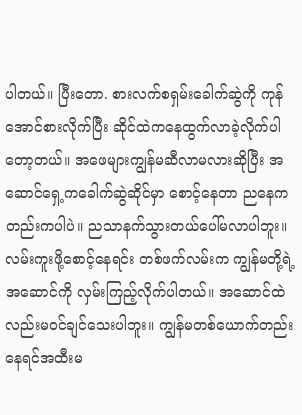ပါတယ်။ ပြီးတော. စားလက်စရှမ်းခေါက်ဆွဲကို ကုန်အောင်စားလိုက်ပြီး ဆိုင်ထဲကနေထွက်လာခဲ့လိုက်ပါတော့တယ်။ အဖေများကျွန်မဆီလာမလားဆိုပြီး အဆောင်ရှေ့ကခေါက်ဆွဲဆိုင်မှာ စောင့်နေတာ ညနေကတည်းကပါပဲ။ ညသာနက်သွားတယ်ပေါ်မလာပါဘူး။ လမ်းကူးဖို့စောင့်နေရင်း တစ်ဖက်လမ်းက ကျွန်မတို့ရဲ့အဆောင်ကို လှမ်းကြည့်လိုက်ပါတယ်။ အဆောင်ထဲလည်းမဝင်ချင်သေးပါဘူး။ ကျွန်မတစ်ယောက်တည်းနေရင်အထီးမ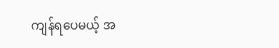ကျန်ရပေမယ့် အ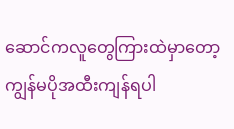ဆောင်ကလူတွေကြားထဲမှာတော့ ကျွန်မပိုအထီးကျန်ရပါ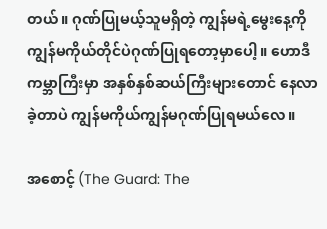တယ်။ ဂုဏ်ပြုမယ့်သူမရှိတဲ့ ကျွန်မရဲ့မွေးနေ့ကို ကျွန်မကိုယ်တိုင်ပဲဂုဏ်ပြုရတော့မှာပေါ့။ ဟောဒီကမ္ဘာကြီးမှာ အနှစ်နှစ်ဆယ်ကြီးများတောင် နေလာခဲ့တာပဲ ကျွန်မကိုယ်ကျွန်မဂုဏ်ပြုရမယ်လေ။

အစောင့် (The Guard: The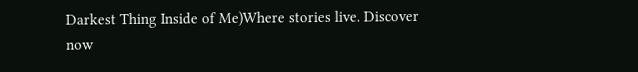Darkest Thing Inside of Me)Where stories live. Discover now